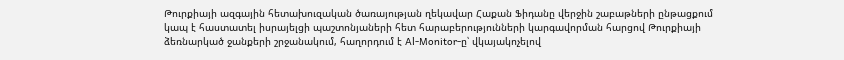Թուրքիայի ազգային հետախուզական ծառայության ղեկավար Հաքան Ֆիդանը վերջին շաբաթների ընթացքում կապ է հաստատել իսրայելցի պաշտոնյաների հետ հարաբերությունների կարգավորման հարցով Թուրքիայի ձեռնարկած ջանքերի շրջանակում, հաղորդում է Al-Monitor-ը՝ վկայակոչելով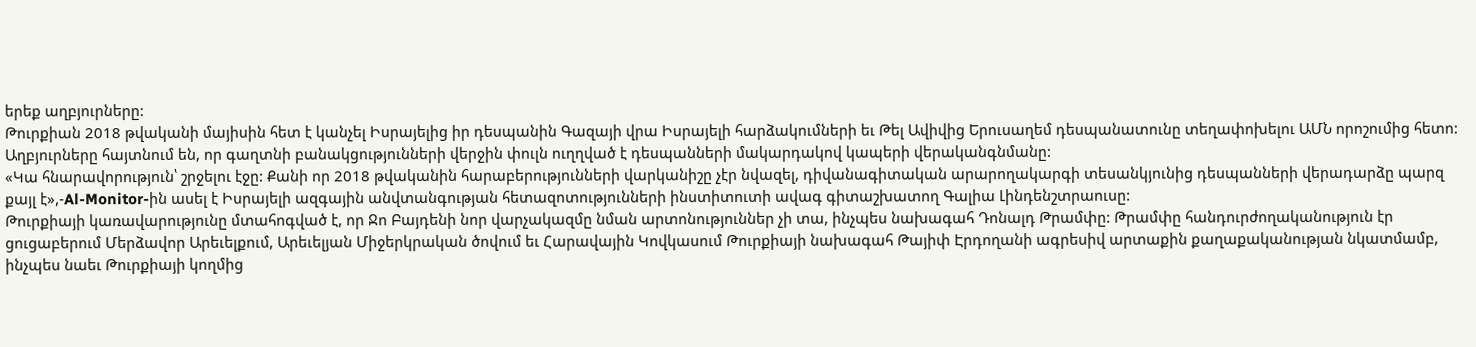երեք աղբյուրները:
Թուրքիան 2018 թվականի մայիսին հետ է կանչել Իսրայելից իր դեսպանին Գազայի վրա Իսրայելի հարձակումների եւ Թել Ավիվից Երուսաղեմ դեսպանատունը տեղափոխելու ԱՄՆ որոշումից հետո:
Աղբյուրները հայտնում են, որ գաղտնի բանակցությունների վերջին փուլն ուղղված է դեսպանների մակարդակով կապերի վերականգնմանը:
«Կա հնարավորություն՝ շրջելու էջը: Քանի որ 2018 թվականին հարաբերությունների վարկանիշը չէր նվազել, դիվանագիտական արարողակարգի տեսանկյունից դեսպանների վերադարձը պարզ քայլ է»,-Al-Monitor-ին ասել է Իսրայելի ազգային անվտանգության հետազոտությունների ինստիտուտի ավագ գիտաշխատող Գալիա Լինդենշտրաուսը:
Թուրքիայի կառավարությունը մտահոգված է, որ Ջո Բայդենի նոր վարչակազմը նման արտոնություններ չի տա, ինչպես նախագահ Դոնալդ Թրամփը: Թրամփը հանդուրժողականություն էր ցուցաբերում Մերձավոր Արեւելքում, Արեւելյան Միջերկրական ծովում եւ Հարավային Կովկասում Թուրքիայի նախագահ Թայիփ Էրդողանի ագրեսիվ արտաքին քաղաքականության նկատմամբ, ինչպես նաեւ Թուրքիայի կողմից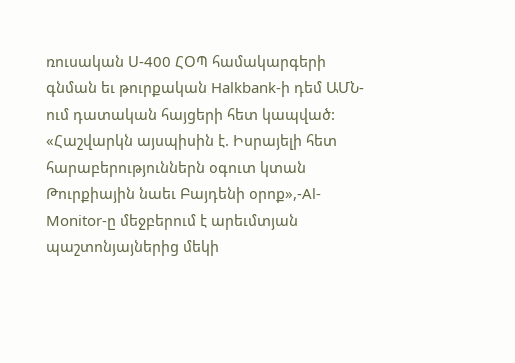ռուսական Ս-400 ՀՕՊ համակարգերի գնման եւ թուրքական Halkbank-ի դեմ ԱՄՆ-ում դատական հայցերի հետ կապված:
«Հաշվարկն այսպիսին է. Իսրայելի հետ հարաբերություններն օգուտ կտան Թուրքիային նաեւ Բայդենի օրոք»,-Al-Monitor-ը մեջբերում է արեւմտյան պաշտոնյայներից մեկի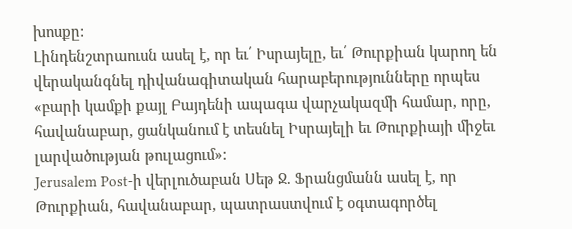խոսքը:
Լինդենշտրաուսն ասել է, որ եւ՛ Իսրայելը, եւ՛ Թուրքիան կարող են վերականգնել դիվանագիտական հարաբերությունները որպես «բարի կամքի քայլ Բայդենի ապագա վարչակազմի համար, որը, հավանաբար, ցանկանում է տեսնել Իսրայելի եւ Թուրքիայի միջեւ լարվածության թուլացում»:
Jerusalem Post-ի վերլուծաբան Սեթ Ջ. Ֆրանցմանն ասել է, որ Թուրքիան, հավանաբար, պատրաստվում է օգտագործել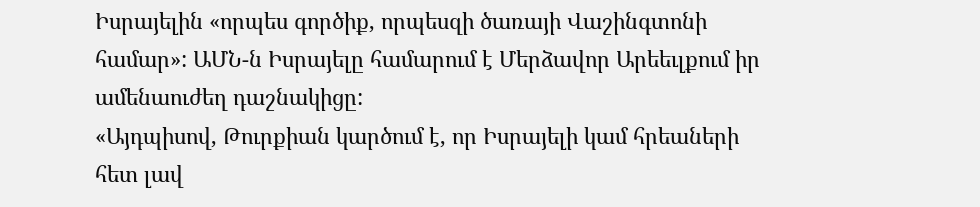Իսրայելին «որպես գործիք, որպեսզի ծառայի Վաշինգտոնի համար»: ԱՄՆ-ն Իսրայելը համարում է Մերձավոր Արեեւլքում իր ամենաուժեղ դաշնակիցը:
«Այդպիսով, Թուրքիան կարծում է, որ Իսրայելի կամ հրեաների հետ լավ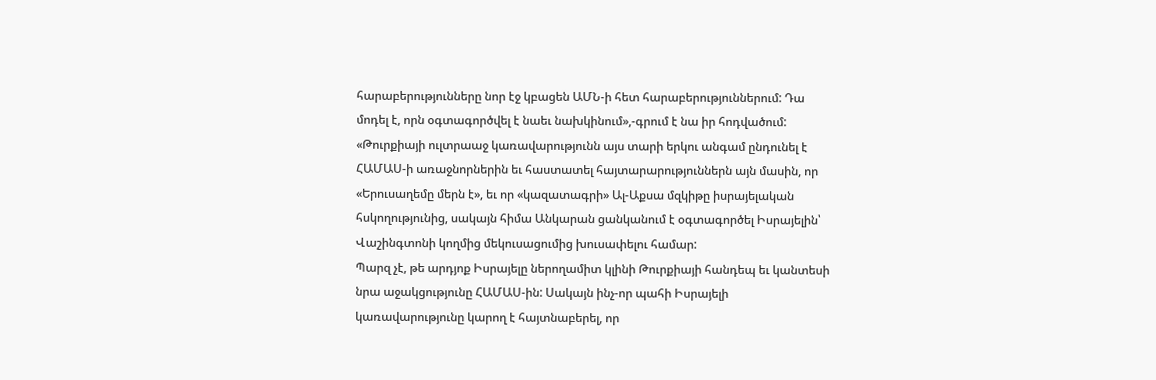հարաբերությունները նոր էջ կբացեն ԱՄՆ-ի հետ հարաբերություններում: Դա մոդել է, որն օգտագործվել է նաեւ նախկինում»,-գրում է նա իր հոդվածում:
«Թուրքիայի ուլտրաաջ կառավարությունն այս տարի երկու անգամ ընդունել է ՀԱՄԱՍ-ի առաջնորներին եւ հաստատել հայտարարություններն այն մասին, որ «Երուսաղեմը մերն է», եւ որ «կազատագրի» Ալ-Աքսա մզկիթը իսրայելական հսկողությունից, սակայն հիմա Անկարան ցանկանում է օգտագործել Իսրայելին՝ Վաշինգտոնի կողմից մեկուսացումից խուսափելու համար:
Պարզ չէ, թե արդյոք Իսրայելը ներողամիտ կլինի Թուրքիայի հանդեպ եւ կանտեսի նրա աջակցությունը ՀԱՄԱՍ-ին: Սակայն ինչ-որ պահի Իսրայելի կառավարությունը կարող է հայտնաբերել, որ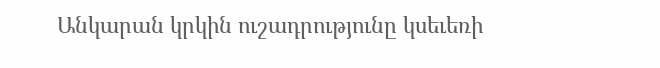Անկարան կրկին ուշադրությունը կսեւեռի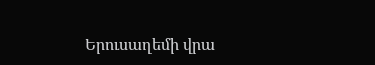Երուսաղեմի վրա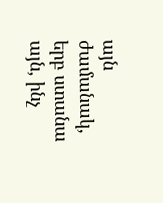այն ժամանակ, երբ ստանա այն, ինչ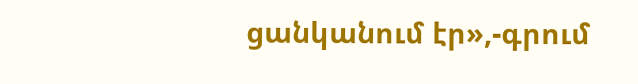ցանկանում էր»,-գրում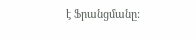է Ֆրանցմանը: